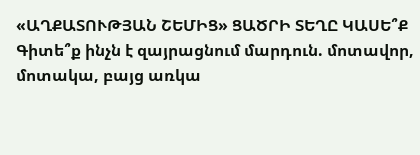«ԱՂՔԱՏՈՒԹՅԱՆ ՇԵՄԻՑ» ՑԱԾՐԻ ՏԵՂԸ ԿԱՍԵ՞Ք
Գիտե՞ք ինչն է զայրացնում մարդուն. մոտավոր, մոտակա, բայց առկա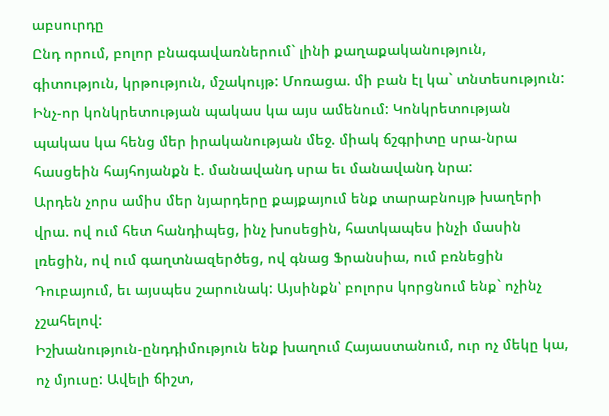աբսուրդը
Ընդ որում, բոլոր բնագավառներում` լինի քաղաքականություն, գիտություն, կրթություն, մշակույթ: Մոռացա. մի բան էլ կա` տնտեսություն: Ինչ-որ կոնկրետության պակաս կա այս ամենում: Կոնկրետության պակաս կա հենց մեր իրականության մեջ. միակ ճշգրիտը սրա-նրա հասցեին հայհոյանքն է. մանավանդ սրա եւ մանավանդ նրա:
Արդեն չորս ամիս մեր նյարդերը քայքայում ենք տարաբնույթ խաղերի վրա. ով ում հետ հանդիպեց, ինչ խոսեցին, հատկապես ինչի մասին լռեցին, ով ում գաղտնազերծեց, ով գնաց Ֆրանսիա, ում բռնեցին Դուբայում, եւ այսպես շարունակ: Այսինքն՝ բոլորս կորցնում ենք` ոչինչ չշահելով:
Իշխանություն-ընդդիմություն ենք խաղում Հայաստանում, ուր ոչ մեկը կա, ոչ մյուսը: Ավելի ճիշտ,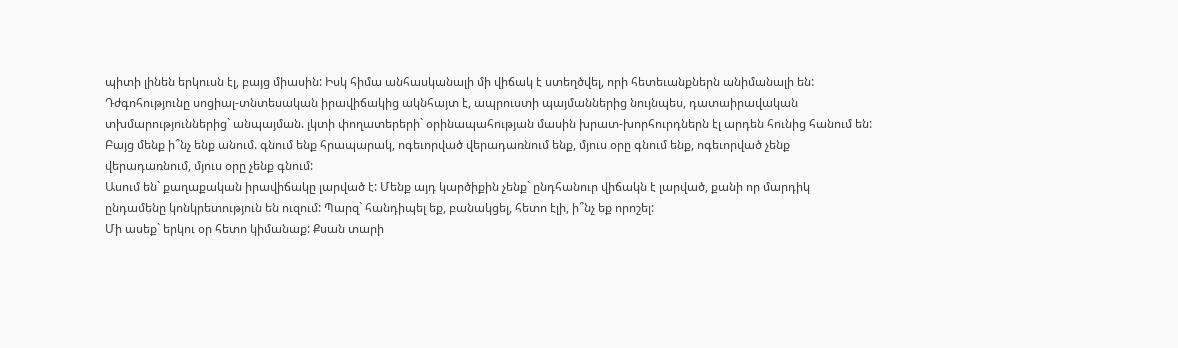պիտի լինեն երկուսն էլ, բայց միասին: Իսկ հիմա անհասկանալի մի վիճակ է ստեղծվել, որի հետեւանքներն անիմանալի են:
Դժգոհությունը սոցիալ-տնտեսական իրավիճակից ակնհայտ է, ապրուստի պայմաններից նույնպես, դատաիրավական տխմարություններից` անպայման. լկտի փողատերերի` օրինապահության մասին խրատ-խորհուրդներն էլ արդեն հունից հանում են: Բայց մենք ի՞նչ ենք անում. գնում ենք հրապարակ, ոգեւորված վերադառնում ենք, մյուս օրը գնում ենք, ոգեւորված չենք վերադառնում, մյուս օրը չենք գնում:
Ասում են` քաղաքական իրավիճակը լարված է: Մենք այդ կարծիքին չենք` ընդհանուր վիճակն է լարված, քանի որ մարդիկ ընդամենը կոնկրետություն են ուզում: Պարզ` հանդիպել եք, բանակցել, հետո էլի, ի՞նչ եք որոշել:
Մի ասեք` երկու օր հետո կիմանաք: Քսան տարի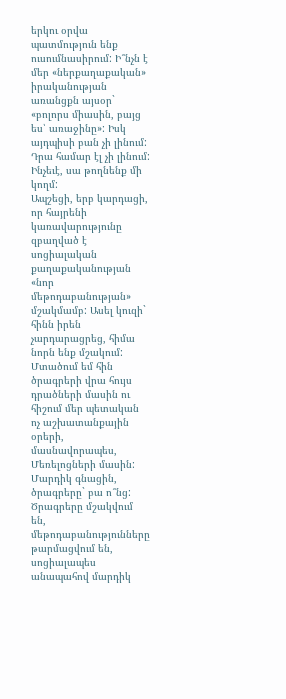երկու օրվա պատմություն ենք ուսումնասիրում: Ի՞նչն է մեր «ներքաղաքական» իրականության առանցքն այսօր` «բոլորս միասին, բայց ես՝ առաջինը»: Իսկ այդպիսի բան չի լինում: Դրա համար էլ չի լինում: Ինչեւէ, սա թողնենք մի կողմ:
Ապշեցի, երբ կարդացի, որ հայրենի կառավարությունը զբաղված է սոցիալական քաղաքականության «նոր մեթոդաբանության» մշակմամբ: Ասել կուզի` հինն իրեն չարդարացրեց, հիմա նորն ենք մշակում: Մտածում եմ հին ծրագրերի վրա հույս դրածների մասին ու հիշում մեր պետական ոչ աշխատանքային օրերի, մասնավորապես, Մեռելոցների մասին: Մարդիկ գնացին, ծրագրերը` բա ո՞նց: Ծրագրերը մշակվում են, մեթոդաբանությունները թարմացվում են, սոցիալապես անապահով մարդիկ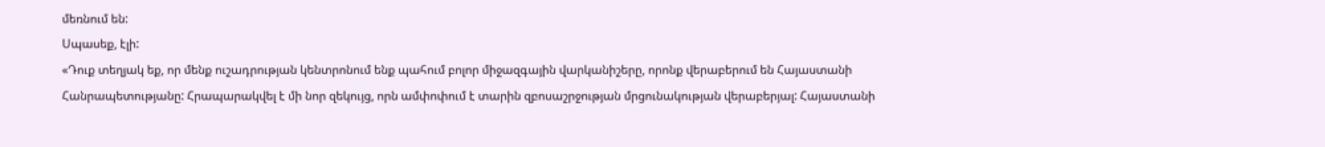մեռնում են:
Սպասեք, էլի:
«Դուք տեղյակ եք, որ մենք ուշադրության կենտրոնում ենք պահում բոլոր միջազգային վարկանիշերը, որոնք վերաբերում են Հայաստանի Հանրապետությանը: Հրապարակվել է մի նոր զեկույց, որն ամփոփում է տարին զբոսաշրջության մրցունակության վերաբերյալ: Հայաստանի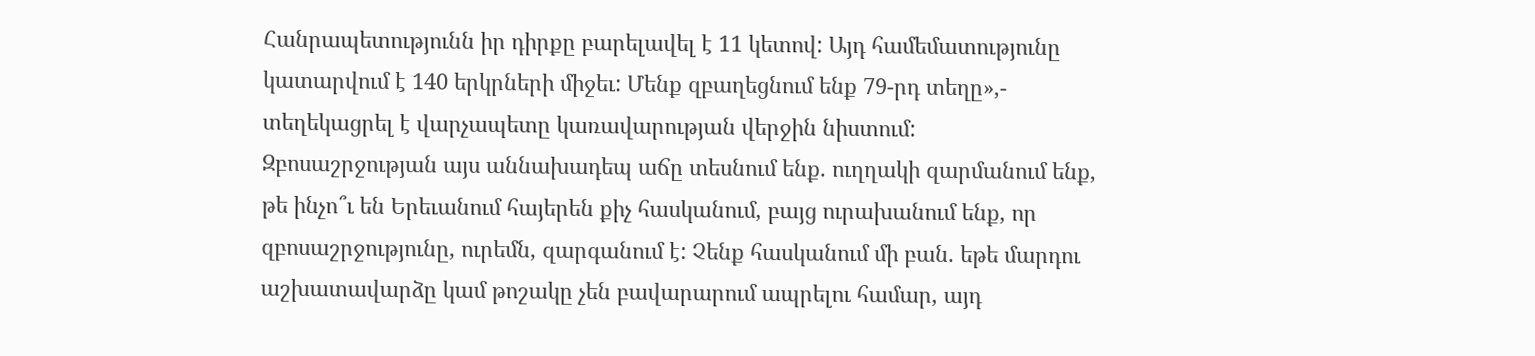Հանրապետությունն իր դիրքը բարելավել է 11 կետով: Այդ համեմատությունը կատարվում է 140 երկրների միջեւ: Մենք զբաղեցնում ենք 79-րդ տեղը»,- տեղեկացրել է վարչապետը կառավարության վերջին նիստում:
Զբոսաշրջության այս աննախադեպ աճը տեսնում ենք. ուղղակի զարմանում ենք, թե ինչո՞ւ են Երեւանում հայերեն քիչ հասկանում, բայց ուրախանում ենք, որ զբոսաշրջությունը, ուրեմն, զարգանում է: Չենք հասկանում մի բան. եթե մարդու աշխատավարձը կամ թոշակը չեն բավարարում ապրելու համար, այդ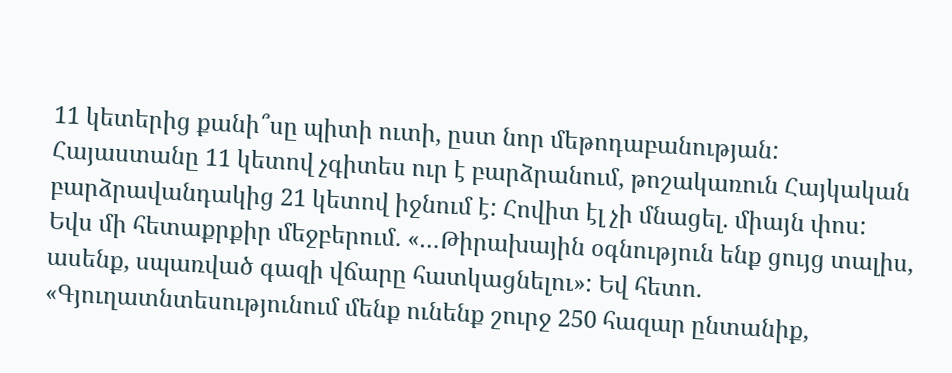11 կետերից քանի՞սը պիտի ուտի, ըստ նոր մեթոդաբանության:
Հայաստանը 11 կետով չգիտես ուր է բարձրանում, թոշակառուն Հայկական բարձրավանդակից 21 կետով իջնում է: Հովիտ էլ չի մնացել. միայն փոս:
Եվս մի հետաքրքիր մեջբերում. «…Թիրախային օգնություն ենք ցույց տալիս, ասենք, սպառված գազի վճարը հատկացնելու»: Եվ հետո. «Գյուղատնտեսությունում մենք ունենք շուրջ 250 հազար ընտանիք,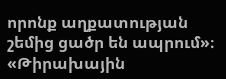որոնք աղքատության շեմից ցածր են ապրում»։
«Թիրախային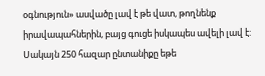օգնություն» ասվածը լավ է թե վատ, թողնենք իրավապահներին, բայց գուցե իսկապես ավելի լավ է: Սակայն 250 հազար ընտանիքը եթե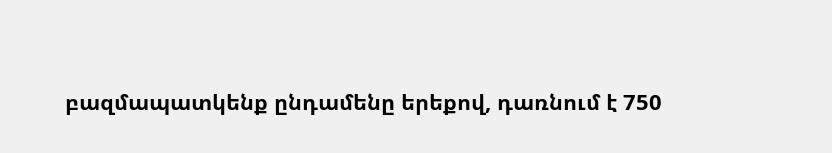բազմապատկենք ընդամենը երեքով, դառնում է 750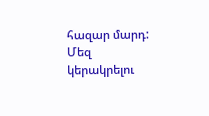հազար մարդ:
Մեզ կերակրելու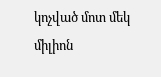կոչված մոտ մեկ միլիոն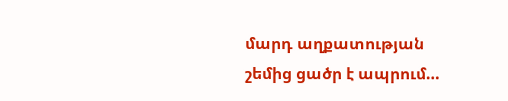մարդ աղքատության շեմից ցածր է ապրում…